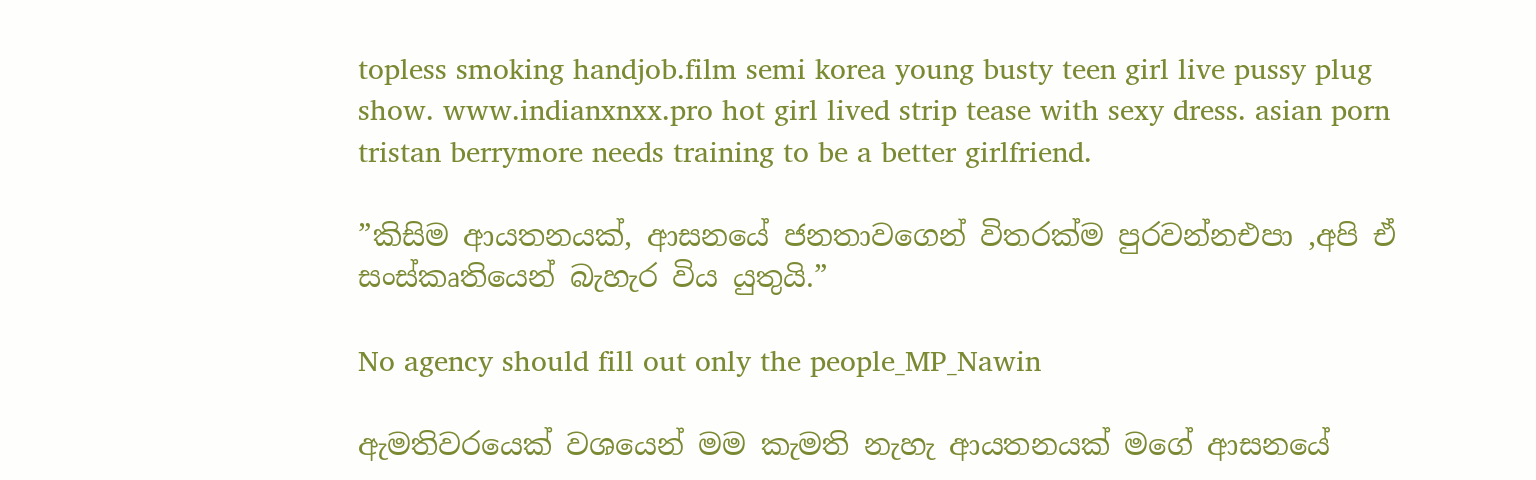topless smoking handjob.film semi korea young busty teen girl live pussy plug show. www.indianxnxx.pro hot girl lived strip tease with sexy dress. asian porn tristan berrymore needs training to be a better girlfriend.

”කිසිම ආයතනයක්, ආසනයේ ජනතාවගෙන් විතරක්ම පුරවන්නඑපා ,අපි ඒ සංස්කෘතියෙන් බැහැර විය යුතුයි.”

No agency should fill out only the people_MP_Nawin

ඇමතිවරයෙක් වශයෙන් මම කැමති නැහැ ආයතනයක් මගේ ආසනයේ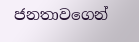ජනතාවගෙන්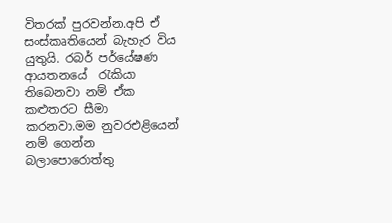විතරක් පුරවන්න.අපි ඒ සංස්කෘතියෙන් බැහැර විය යුතුයි. රබර් පර්යේෂණ ආයතනයේ  රැකියා තිබෙනවා නම් ඒක කළුතරට සීමා කරනවා.මම නුවරඑළියෙන් නම් ගෙන්න බලාපොරොත්තු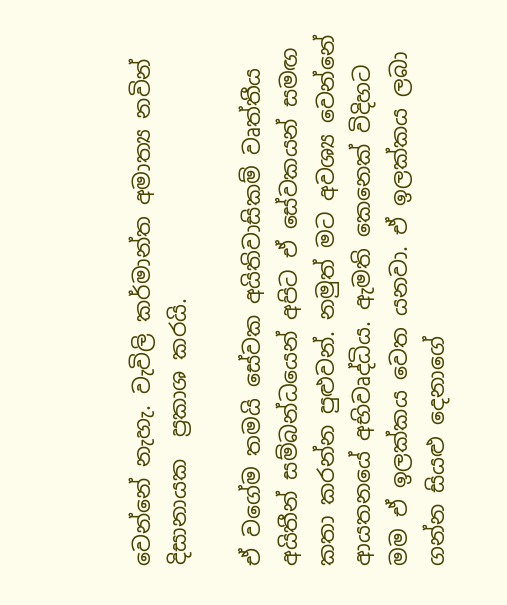වෙන්නේ නැහැ. වැවිලි කර්මාන්ත අමාත්‍ය නවින්  දිසානායක  ප්‍රකාශ කරයි.

ඒ වගේම තමයි සේවක අයිතිවාසිකම් වෘත්තීය අයිතීන් සම්බන්ධයෙන් අපිට ඒ සේවකයන් සමඟ කතා කරන්න පුළුවන්. නමුත් මට අවශ්‍ය වෙන්නේ ආයතනයේ අභිවෘද්ධිය. ඇමති කෙනෙක් විදිහට මම ඒ ඉලක්කය වෙත යනවා. ඒ ඉලක්කය ලබා ගන්න සියළු දෙනාගේ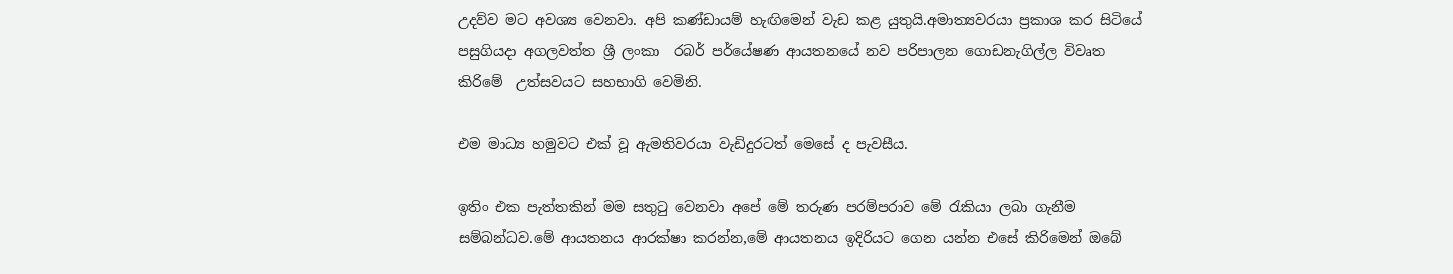උදව්ව මට අවශ්‍ය වෙනවා. අපි කණ්ඩායම් හැඟිමෙන් වැඩ කළ යුතුයි.අමාත්‍යවරයා ප්‍රකාශ කර සිටියේ පසුගියදා අගලවත්ත ශ්‍රී ලංකා  රබර් පර්යේෂණ ආයතනයේ නව පරිපාලන ගොඩනැගිල්ල විවෘත කිරිමේ  උත්සවයට සහභාගි වෙමිනි.

එම මාධ්‍ය හමුවට එක් වූ ඇමතිවරයා වැඩිදුරටත් මෙසේ ද පැවසීය.

ඉතිං එක පැත්තකින් මම සතුටු වෙනවා අපේ මේ තරුණ පරම්පරාව මේ රැකියා ලබා ගැනීම සම්බන්ධව.මේ ආයතනය ආරක්ෂා කරන්න,මේ ආයතනය ඉදිරියට ගෙන යන්න එසේ කිරිමෙන් ඔබේ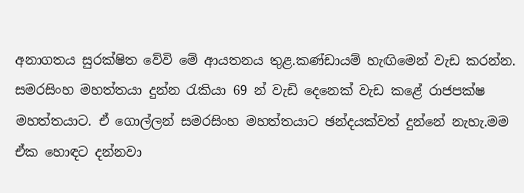අනාගතය සුරක්ෂිත වේවි මේ ආයතනය තුළ.කණ්ඩායම් හැඟිමෙන් වැඩ කරන්න. සමරසිංහ මහත්තයා දුන්න රැකියා 69 න් වැඩි දෙනෙක් වැඩ කළේ රාජපක්ෂ මහත්තයාට. ඒ ගොල්ලන් සමරසිංහ මහත්තයාට ඡන්දයක්වත් දුන්නේ නැහැ.මම ඒක හොඳට දන්නවා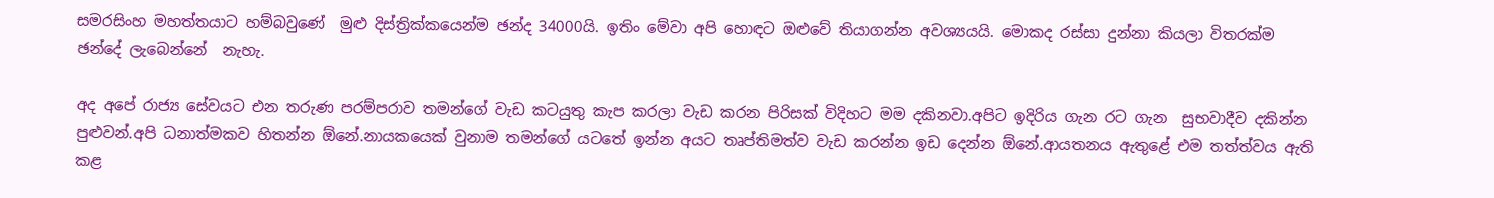සමරසිංහ මහත්තයාට හම්බවුණේ  මුළු දිස්ත්‍රික්කයෙන්ම ඡන්ද 34000යි. ඉතිං මේවා අපි හොඳට ඔළුවේ තියාගන්න අවශ්‍යයයි. මොකද රස්සා දුන්නා කියලා විතරක්ම ඡන්දේ ලැබෙන්නේ  නැහැ.

අද අපේ රාජ්‍ය සේවයට එන තරුණ පරම්පරාව තමන්ගේ වැඩ කටයුතු කැප කරලා වැඩ කරන පිරිසක් විදිහට මම දකිනවා.අපිට ඉදිරිය ගැන රට ගැන  සුභවාදීව දකින්න පුළුවන්.අපි ධනාත්මකව හිතන්න ඕනේ.නායකයෙක් වුනාම තමන්ගේ යටතේ ඉන්න අයට තෘප්තිමත්ව වැඩ කරන්න ඉඩ දෙන්න ඕනේ.ආයතනය ඇතුළේ එම තත්ත්වය ඇති කළ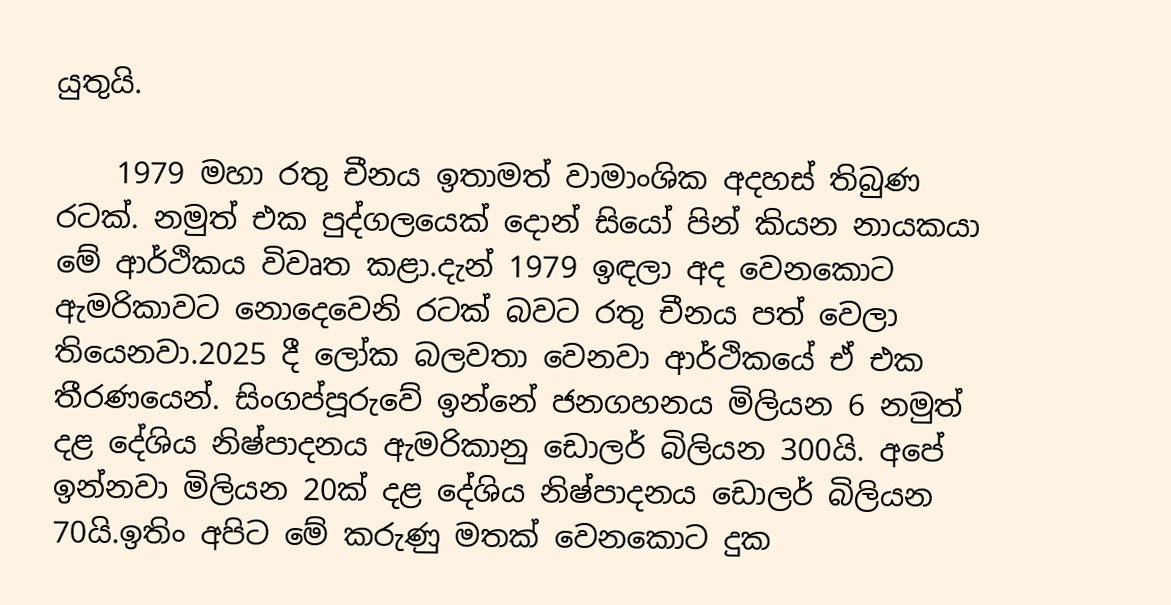යුතුයි.

    1979 මහා රතු චීනය ඉතාමත් වාමාංශික අදහස් තිබුණ රටක්. නමුත් එක පුද්ගලයෙක් දොන් සියෝ පින් කියන නායකයා මේ ආර්ථිකය විවෘත කළා.දැන් 1979 ඉඳලා අද වෙනකොට ඇමරිකාවට නොදෙවෙනි රටක් බවට රතු චීනය පත් වෙලා තියෙනවා.2025 දී ලෝක බලවතා වෙනවා ආර්ථිකයේ ඒ එක තීරණයෙන්. සිංගප්පූරුවේ ඉන්නේ ජනගහනය මිලියන 6 නමුත් දළ දේශිය නිෂ්පාදනය ඇමරිකානු ඩොලර් බිලියන 300යි. අපේ ඉන්නවා මිලියන 20ක් දළ දේශිය නිෂ්පාදනය ඩොලර් බිලියන 70යි.ඉතිං අපිට මේ කරුණු මතක් වෙනකොට දුක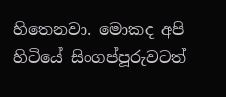හිතෙනවා. මොකද අපි හිටියේ සිංගප්පූරුවටත්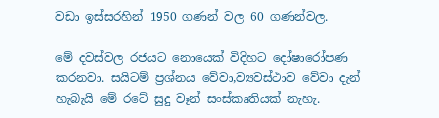වඩා ඉස්සරහින් 1950 ගණන් වල 60 ගණන්වල.

මේ දවස්වල රජයට නොයෙක් විදිහට දෝෂාරෝපණ කරනවා. සයිටම් ප්‍රශ්නය වේවා,ව්‍යවස්ථාව වේවා දැන් හැබැයි මේ රටේ සුදු වෑන් සංස්කෘතියක් නැහැ.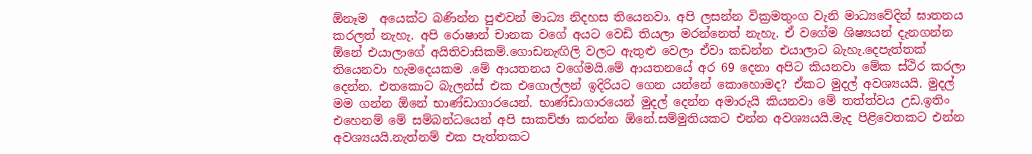ඕනෑම  අයෙක්ට බණින්න පුළුවන් මාධ්‍ය නිදහස තියෙනවා. අපි ලසන්න වික්‍රමතුංග වැනි මාධ්‍යවේදින් ඝාතනය කරලත් නැහැ. අපි රොෂාන් චානක වගේ අයට වෙඩි තියලා මරන්නෙත් නැහැ. ඒ වගේම ශිෂ්‍යයන් දැනගන්න ඕනේ එයාලාගේ අයිතිවාසිකම්.ගොඩනැඟිලි වලට ඇතුළු වෙලා ඒවා කඩන්න එයාලාට බැහැ.දෙපැත්තක් තියෙනවා හැමදෙයකම .මේ ආයතනය වගේමයි.මේ ආයතනයේ අර 69 දෙනා අපිට කියනවා මේක ස්ථිර කරලා දෙන්න. එතකොට බැලන්ස් එක එගොල්ලන් ඉදිරියට ගෙන යන්නේ කොහොමද? ඒකට මුදල් අවශ්‍යයයි. මුදල් මම ගන්න ඕනේ භාණ්ඩාගාරයෙන්. භාණ්ඩාගාරයෙන් මුදල් දෙන්න අමාරුයි කියනවා මේ තත්ත්වය උඩ.ඉතිං එහෙනම් මේ සම්බන්ධයෙන් අපි සාකච්ඡා කරන්න ඕනේ.සම්මුතියකට එන්න අවශ්‍යයයි.මැද පිළිවෙතකට එන්න අවශ්‍යයයි.නැත්නම් එක පැත්තකට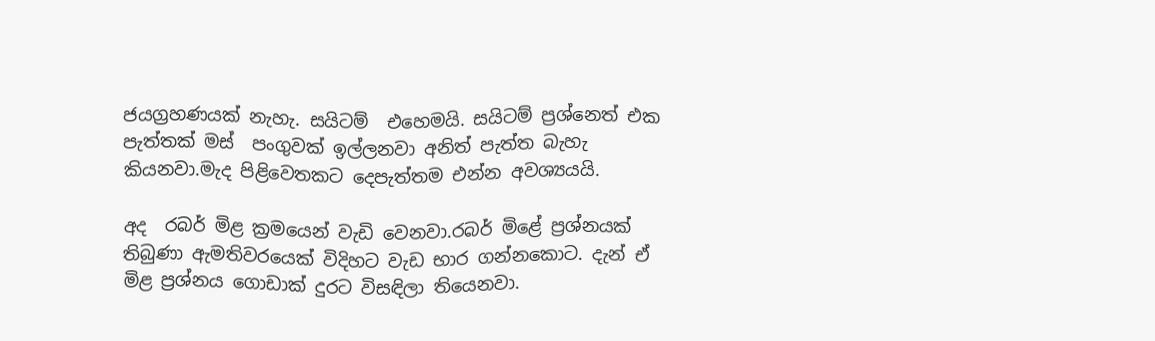ජයග්‍රහණයක් නැහැ. සයිටම්  එහෙමයි. සයිටම් ප්‍රශ්නෙත් එක පැත්තක් මස්  පංගුවක් ඉල්ලනවා අනිත් පැත්ත බැහැ කියනවා.මැද පිළිවෙතකට දෙපැත්තම එන්න අවශ්‍යයයි.

අද  රබර් මිළ ක්‍රමයෙන් වැඩි වෙනවා.රබර් මිළේ ප්‍රශ්නයක් තිබුණා ඇමතිවරයෙක් විදිහට වැඩ භාර ගන්නකොට. දැන් ඒ මිළ ප්‍රශ්නය ගොඩාක් දුරට විසඳිලා තියෙනවා.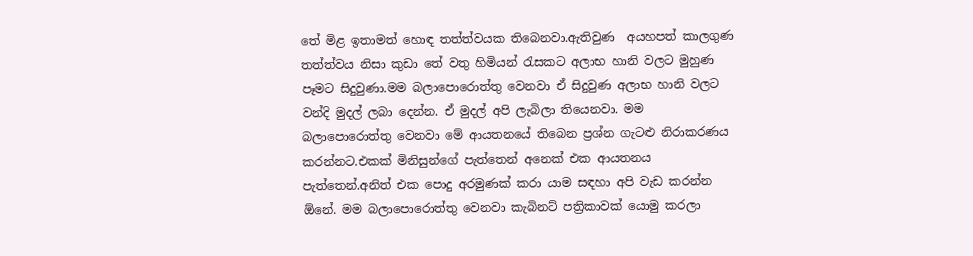තේ මිළ ඉතාමත් හොඳ තත්ත්වයක තිබෙනවා.ඇතිවුණ  අයහපත් කාලගුණ තත්ත්වය නිසා කුඩා තේ වතු හිමියන් රැසකට අලාභ හානි වලට මුහුණ පෑමට සිදුවුණා.මම බලාපොරොත්තු වෙනවා ඒ සිදුවුණ අලාභ හානි වලට වන්දි මුදල් ලබා දෙන්න. ඒ මුදල් අපි ලැබිලා තියෙනවා. මම බලාපොරොත්තු වෙනවා මේ ආයතනයේ තිබෙන ප්‍රශ්න ගැටළු නිරාකරණය කරන්නට.එකක් මිනිසුන්ගේ පැත්තෙන් අනෙක් එක ආයතනය පැත්තෙන්.අනිත් එක පොදු අරමුණක් කරා යාම සඳහා අපි වැඩ කරන්න ඕනේ. මම බලාපොරොත්තු වෙනවා කැබිනට් පත්‍රිකාවක් යොමු කරලා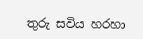තුරු සවිය හරහා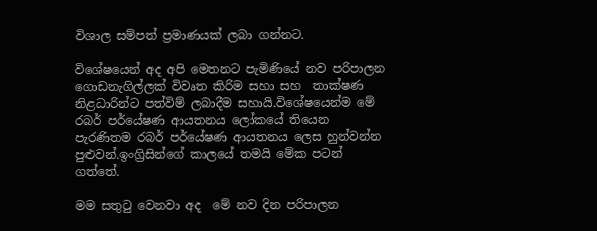විශාල සම්පත් ප්‍රමාණයක් ලබා ගන්නට.

විශේෂයෙන් අද අපි මෙතනට පැමිණියේ නව පරිපාලන ගොඩනැගිල්ලක් විවෘත කිරිම සහා සහ  තාක්ෂණ නිළධාරින්ට පත්විම් ලබාදීම සහායි.විශේෂයෙන්ම මේ රබර් පර්යේෂණ ආයතනය ලෝකයේ තියෙන පැරණිතම රබර් පර්යේෂණ ආයතනය ලෙස හුන්වන්න පුළුවන්.ඉංග්‍රිසින්ගේ කාලයේ තමයි මේක පටන් ගත්තේ.

මම සතුටු වෙනවා අද  මේ නව දින පරිපාලන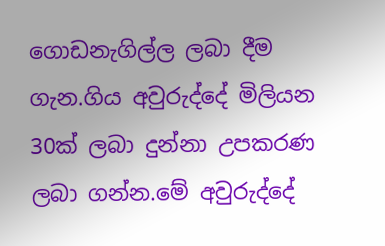ගොඩනැගිල්ල ලබා දීම ගැන.ගිය අවුරුද්දේ මිලියන 30ක් ලබා දුන්නා උපකරණ ලබා ගන්න.මේ අවුරුද්දේ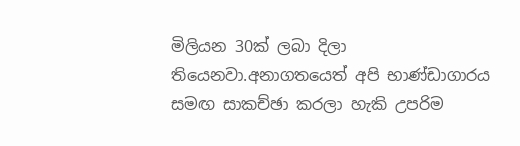මිලියන 30ක් ලබා දිලා තියෙනවා.අනාගතයෙත් අපි භාණ්ඩාගාරය සමඟ සාකච්ඡා කරලා හැකි උපරිම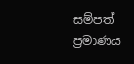සම්පත් ප්‍රමාණය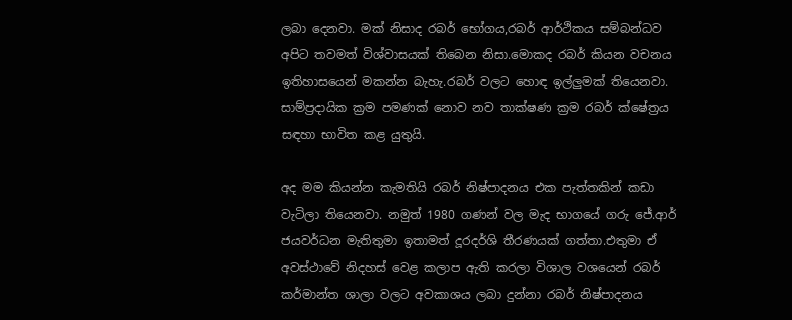ලබා දෙනවා. මක් නිසාද රබර් භෝගය,රබර් ආර්ථිකය සම්බන්ධව අපිට තවමත් විශ්වාසයක් තිබෙන නිසා.මොකද රබර් කියන වචනය ඉතිහාසයෙන් මකන්න බැහැ.රබර් වලට හොඳ ඉල්ලුමක් තියෙනවා. සාම්ප්‍රදායික ක්‍රම පමණක් නොව නව තාක්ෂණ ක්‍රම රබර් ක්ෂේත්‍රය සඳහා භාවිත කළ යුතුයි.

අද මම කියන්න කැමතියි රබර් නිෂ්පාදනය එක පැත්තකින් කඩා වැටිලා තියෙනවා. නමුත් 1980 ගණන් වල මැද භාගයේ ගරු ජේ.ආර් ජයවර්ධන මැතිතුමා ඉතාමත් දූරදර්ශි තීරණයක් ගත්තා.එතුමා ඒ අවස්ථාවේ නිදහස් වෙළ කලාප ඇති කරලා විශාල වශයෙන් රබර් කර්මාන්ත ශාලා වලට අවකාශය ලබා දුන්නා රබර් නිෂ්පාදනය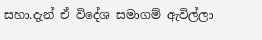සහා.දැන් ඒ විදේශ සමාගම් ඇවිල්ලා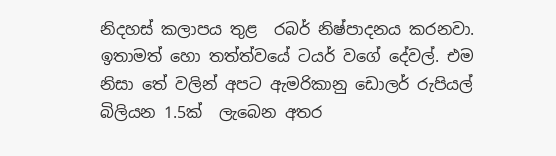නිදහස් කලාපය තුළ  රබර් නිෂ්පාදනය කරනවා. ඉතාමත් හො තත්ත්වයේ ටයර් වගේ දේවල්. එම නිසා තේ වලින් අපට ඇමරිකානු ඩොලර් රුපියල් බිලියන 1.5ක්  ලැබෙන අතර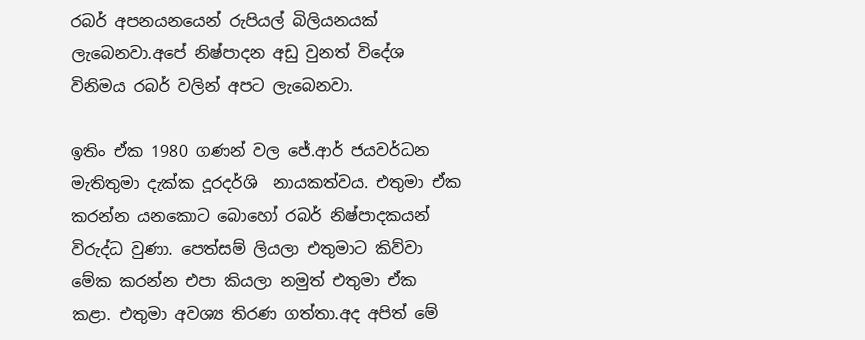රබර් අපනයනයෙන් රුපියල් බිලියනයක් ලැබෙනවා.අපේ නිෂ්පාදන අඩු වුනත් විදේශ විනිමය රබර් වලින් අපට ලැබෙනවා.

ඉතිං ඒක 1980 ගණන් වල ජේ.ආර් ජයවර්ධන මැතිතුමා දැක්ක දූරදර්ශි  නායකත්වය. එතුමා ඒක කරන්න යනකොට බොහෝ රබර් නිෂ්පාදකයන් විරුද්ධ වුණා. පෙත්සම් ලියලා එතුමාට කිව්වා මේක කරන්න එපා කියලා නමුත් එතුමා ඒක කළා. එතුමා අවශ්‍ය තිරණ ගත්තා.අද අපිත් මේ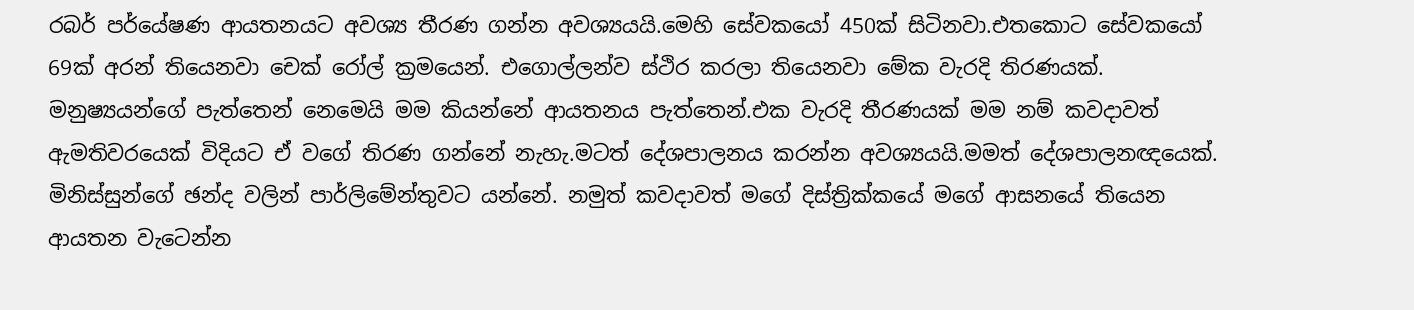රබර් පර්යේෂණ ආයතනයට අවශ්‍ය තීරණ ගන්න අවශ්‍යයයි.මෙහි සේවකයෝ 450ක් සිටිනවා.එතකොට සේවකයෝ 69ක් අරන් තියෙනවා චෙක් රෝල් ක්‍රමයෙන්. එගොල්ලන්ව ස්ථිර කරලා තියෙනවා මේක වැරදි තිරණයක්. මනුෂ්‍යයන්ගේ පැත්තෙන් නෙමෙයි මම කියන්නේ ආයතනය පැත්තෙන්.එක වැරදි තීරණයක් මම නම් කවදාවත් ඇමතිවරයෙක් විදියට ඒ වගේ තිරණ ගන්නේ නැහැ.මටත් දේශපාලනය කරන්න අවශ්‍යයයි.මමත් දේශපාලනඥයෙක්. මිනිස්සුන්ගේ ඡන්ද වලින් පාර්ලිමේන්තුවට යන්නේ. නමුත් කවදාවත් මගේ දිස්ත්‍රික්කයේ මගේ ආසනයේ තියෙන ආයතන වැටෙන්න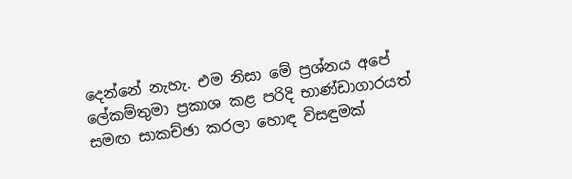දෙන්නේ නැහැ. එම නිසා මේ ප්‍රශ්නය අපේ ලේකම්තුමා ප්‍රකාශ කළ පරිදි භාණ්ඩාගාරයත් සමඟ සාකච්ඡා කරලා හොඳ විසඳුමක්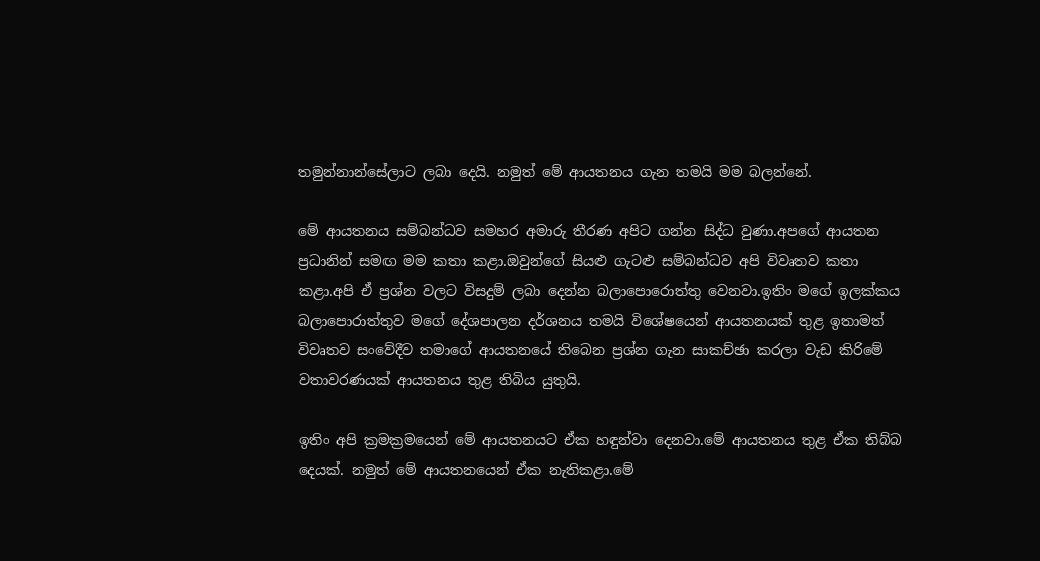තමුන්නාන්සේලාට ලබා දෙයි. නමුත් මේ ආයතනය ගැන තමයි මම බලන්නේ.

මේ ආයතනය සම්බන්ධව සමහර අමාරු තීරණ අපිට ගන්න සිද්ධ වුණා.අපගේ ආයතන ප්‍රධානින් සමඟ මම කතා කළා.ඔවුන්ගේ සියළු ගැටළු සම්බන්ධව අපි විවෘතව කතා කළා.අපි ඒ ප්‍රශ්න වලට විසදුම් ලබා දෙන්න බලාපොරොත්තු වෙනවා.ඉතිං මගේ ඉලක්කය බලාපොරාත්තුව මගේ දේශපාලන දර්ශනය තමයි විශේෂයෙන් ආයතනයක් තුළ ඉතාමත් විවෘතව සංවේදීව තමාගේ ආයතනයේ තිබෙන ප්‍රශ්න ගැන සාකච්ඡා කරලා වැඩ කිරිමේ වතාවරණයක් ආයතනය තුළ තිබිය යුතුයි.

ඉතිං අපි ක්‍රමක්‍රමයෙන් මේ ආයතනයට ඒක හඳුන්වා දෙනවා.මේ ආයතනය තුළ ඒක තිබ්බ දෙයක්. නමුත් මේ ආයතනයෙන් ඒක නැතිකළා.මේ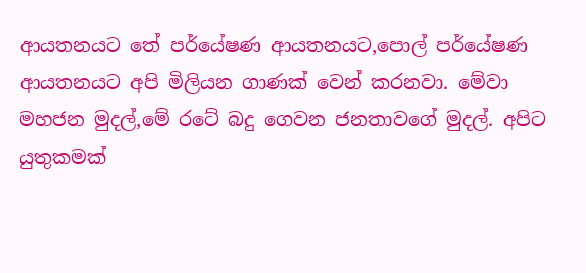ආයතනයට තේ පර්යේෂණ ආයතනයට,පොල් පර්යේෂණ ආයතනයට අපි මිලියන ගාණක් වෙන් කරනවා. මේවා මහජන මුදල්,මේ රටේ බදු ගෙවන ජනතාවගේ මුදල්. අපිට යුතුකමක්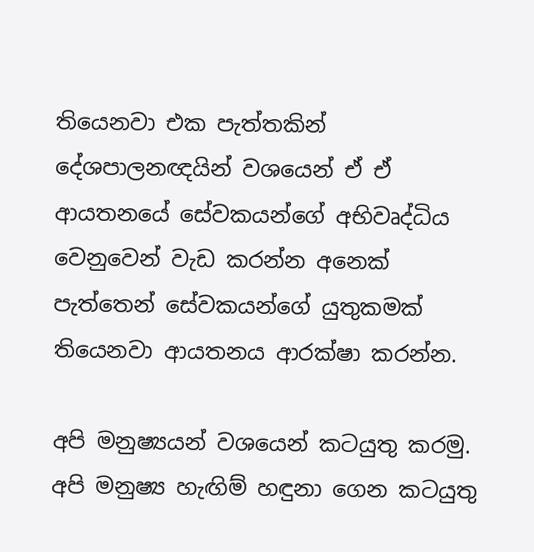තියෙනවා එක පැත්තකින් දේශපාලනඥයින් වශයෙන් ඒ ඒ ආයතනයේ සේවකයන්ගේ අභිවෘද්ධිය වෙනුවෙන් වැඩ කරන්න අනෙක් පැත්තෙන් සේවකයන්ගේ යුතුකමක් තියෙනවා ආයතනය ආරක්ෂා කරන්න.

අපි මනුෂ්‍යයන් වශයෙන් කටයුතු කරමු. අපි මනුෂ්‍ය හැඟිම් හඳුනා ගෙන කටයුතු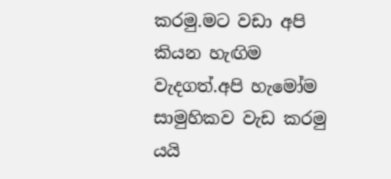කරමු.මට වඩා අපි කියන හැඟිම වැදගත්.අපි හැමෝම සාමුහිකව වැඩ කරමු යයි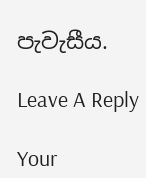පැවැසීය.

Leave A Reply

Your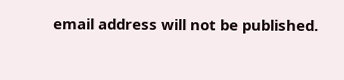email address will not be published.